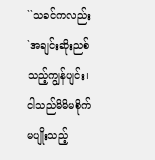``သခင်ကလည်း `အချင်းဆိုးညစ်သည့်ကျွန်ပျင်း၊ ငါသည်မိမိမစိုက်မပျိုးသည့်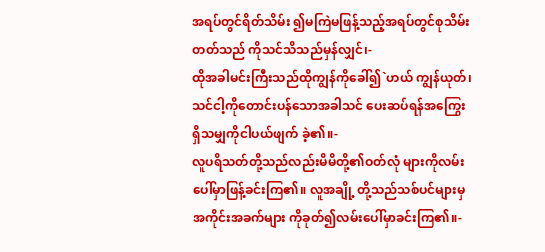အရပ်တွင်ရိတ်သိမ်း ၍မကြဲမဖြန့်သည့်အရပ်တွင်စုသိမ်းတတ်သည် ကိုသင်သိသည်မှန်လျှင်၊-
ထိုအခါမင်းကြီးသည်ထိုကျွန်ကိုခေါ်၍`ဟယ် ကျွန်ယုတ်၊ သင်ငါ့ကိုတောင်းပန်သောအခါသင် ပေးဆပ်ရန်အကြွေးရှိသမျှကိုငါပယ်ဖျက် ခဲ့၏။-
လူပရိသတ်တို့သည်လည်းမိမိတို့၏ဝတ်လုံ များကိုလမ်းပေါ်မှာဖြန့်ခင်းကြ၏။ လူအချို့ တို့သည်သစ်ပင်များမှအကိုင်းအခက်များ ကိုခုတ်၍လမ်းပေါ်မှာခင်းကြ၏။-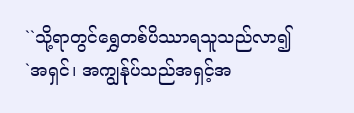``သို့ရာတွင်ရွှေတစ်ပိဿာရသူသည်လာ၍ `အရှင်၊ အကျွန်ုပ်သည်အရှင့်အ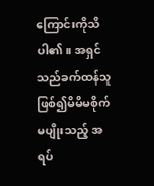ကြောင်းကိုသိပါ၏။ အရှင် သည်ခက်ထန်သူဖြစ်၍မိမိမစိုက်မပျိုးသည့် အရပ်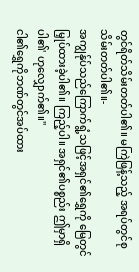တွင်ရိတ်သိမ်းတတ်ပါ၏။ မကြဲဖြန့်သည့် အရပ်တွင်စုသိမ်းတတ်ပါ၏။-
အကျွန်ုပ်သည်ကြောက်ရွံ့သဖြင့်အရှင်၏ရွှေကို မြေတွင်မြှုပ်ထားခဲ့ပါ၏။ ကြည့်ပါ။ အရှင်၏ပစ္စည်း ဤမှာရှိပါ၏' ဟုလျှောက်၏။''
ငါ၏ရွှေကိုဘဏ်တွင်အပ်ထား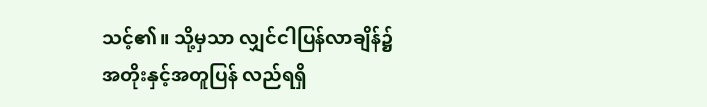သင့်၏။ သို့မှသာ လျှင်ငါပြန်လာချိန်၌အတိုးနှင့်အတူပြန် လည်ရရှိ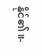နိုင်၏။-